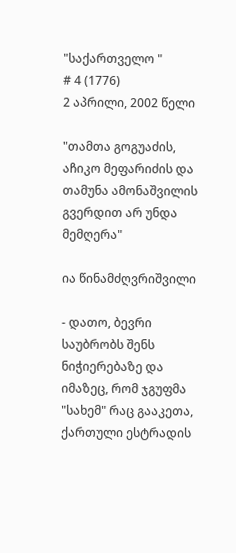"საქართველო "
# 4 (1776)
2 აპრილი, 2002 წელი

"თამთა გოგუაძის, აჩიკო მეფარიძის და თამუნა ამონაშვილის გვერდით არ უნდა მემღერა"

ია წინამძღვრიშვილი

- დათო, ბევრი საუბრობს შენს ნიჭიერებაზე და იმაზეც, რომ ჯგუფმა "სახემ" რაც გააკეთა, ქართული ესტრადის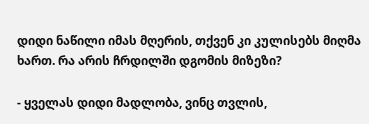დიდი ნაწილი იმას მღერის, თქვენ კი კულისებს მიღმა ხართ. რა არის ჩრდილში დგომის მიზეზი?

- ყველას დიდი მადლობა, ვინც თვლის,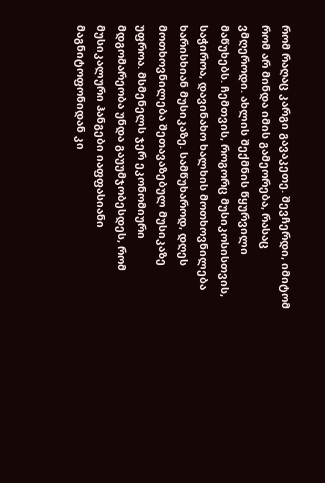რომ რაღაც კარგი გავაკეთე. შევჩერდი, იმიტომ რომ არ მინდა იმის გამეორება, რასაც ვმღეროდი. ახლის შექმნის წყურვილი მაწუხებს. ჩემთვის, როგორც მუსიკოსისთვის, საჭიროა, დავინახო ხალხის მოთხოვნილება ხარისხიან მუსიკაზე. სამწუხაროდ, დღეს მოთხოვნილება შეთავაზებულ მუსიკაზე უფროა. მსმენელს ჯერ ეკონომიური მდგომარეობა უნდა გაუუმჯობესდეს, რომ მუსიკალური ჰანგები იაფფასიანი მაგნიტოფონიდან კი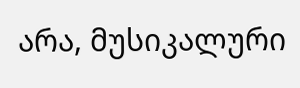არა, მუსიკალური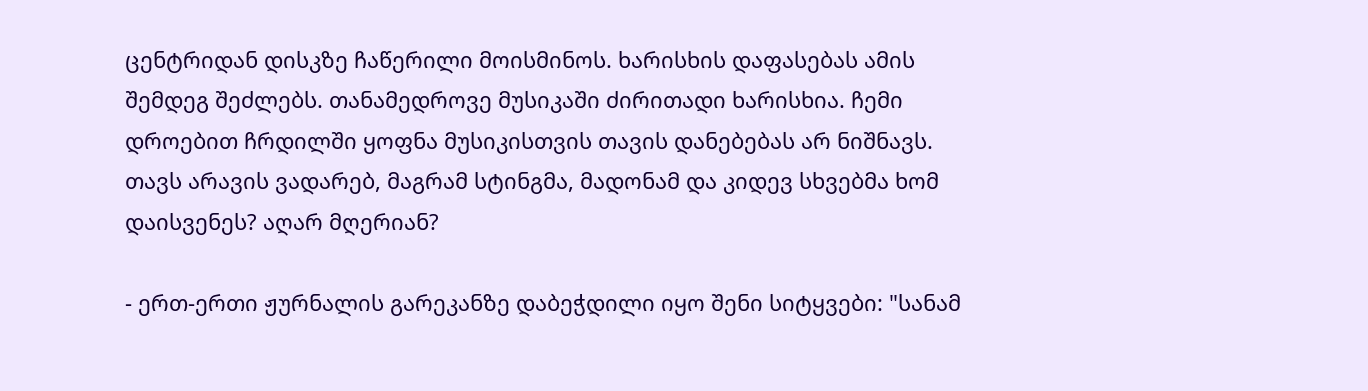ცენტრიდან დისკზე ჩაწერილი მოისმინოს. ხარისხის დაფასებას ამის შემდეგ შეძლებს. თანამედროვე მუსიკაში ძირითადი ხარისხია. ჩემი დროებით ჩრდილში ყოფნა მუსიკისთვის თავის დანებებას არ ნიშნავს. თავს არავის ვადარებ, მაგრამ სტინგმა, მადონამ და კიდევ სხვებმა ხომ დაისვენეს? აღარ მღერიან?

- ერთ-ერთი ჟურნალის გარეკანზე დაბეჭდილი იყო შენი სიტყვები: "სანამ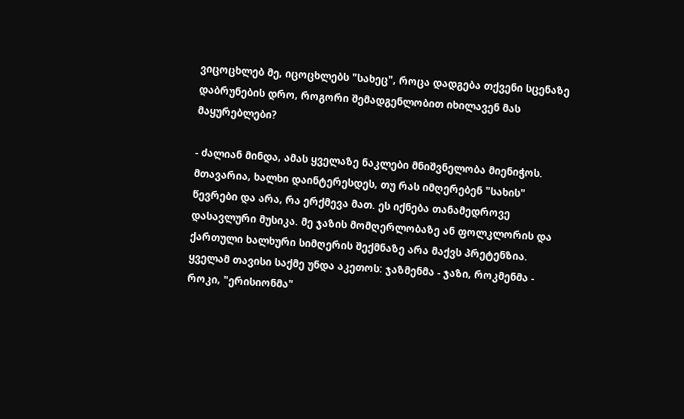ვიცოცხლებ მე, იცოცხლებს "სახეც", როცა დადგება თქვენი სცენაზე დაბრუნების დრო, როგორი შემადგენლობით იხილავენ მას მაყურებლები?

- ძალიან მინდა, ამას ყველაზე ნაკლები მნიშვნელობა მიენიჭოს. მთავარია, ხალხი დაინტერესდეს, თუ რას იმღერებენ "სახის" წევრები და არა, რა ერქმევა მათ. ეს იქნება თანამედროვე დასავლური მუსიკა. მე ჯაზის მომღერლობაზე ან ფოლკლორის და ქართული ხალხური სიმღერის შექმნაზე არა მაქვს პრეტენზია. ყველამ თავისი საქმე უნდა აკეთოს: ჯაზმენმა - ჯაზი, როკმენმა - როკი, "ერისიონმა"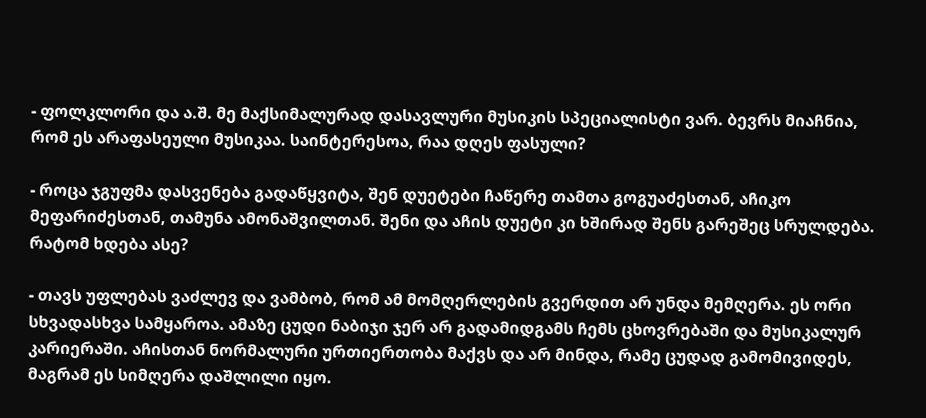- ფოლკლორი და ა.შ. მე მაქსიმალურად დასავლური მუსიკის სპეციალისტი ვარ. ბევრს მიაჩნია, რომ ეს არაფასეული მუსიკაა. საინტერესოა, რაა დღეს ფასული?

- როცა ჯგუფმა დასვენება გადაწყვიტა, შენ დუეტები ჩაწერე თამთა გოგუაძესთან, აჩიკო მეფარიძესთან, თამუნა ამონაშვილთან. შენი და აჩის დუეტი კი ხშირად შენს გარეშეც სრულდება. რატომ ხდება ასე?

- თავს უფლებას ვაძლევ და ვამბობ, რომ ამ მომღერლების გვერდით არ უნდა მემღერა. ეს ორი სხვადასხვა სამყაროა. ამაზე ცუდი ნაბიჯი ჯერ არ გადამიდგამს ჩემს ცხოვრებაში და მუსიკალურ კარიერაში. აჩისთან ნორმალური ურთიერთობა მაქვს და არ მინდა, რამე ცუდად გამომივიდეს, მაგრამ ეს სიმღერა დაშლილი იყო.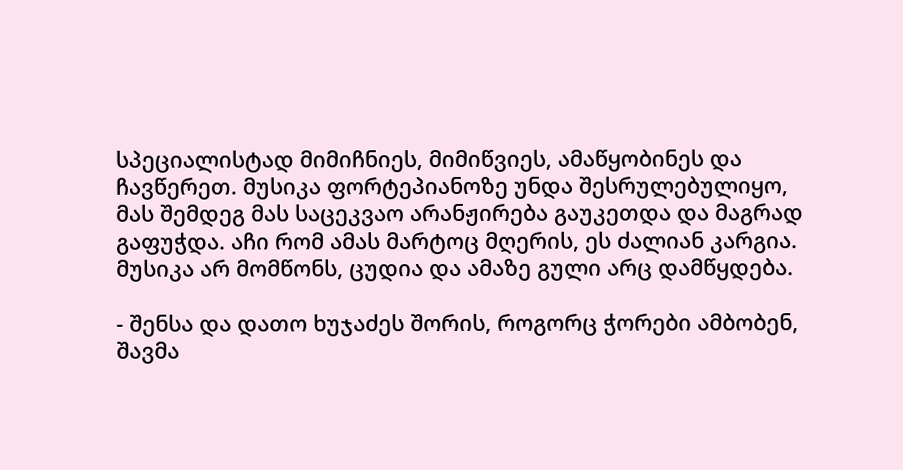სპეციალისტად მიმიჩნიეს, მიმიწვიეს, ამაწყობინეს და ჩავწერეთ. მუსიკა ფორტეპიანოზე უნდა შესრულებულიყო, მას შემდეგ მას საცეკვაო არანჟირება გაუკეთდა და მაგრად გაფუჭდა. აჩი რომ ამას მარტოც მღერის, ეს ძალიან კარგია. მუსიკა არ მომწონს, ცუდია და ამაზე გული არც დამწყდება.

- შენსა და დათო ხუჯაძეს შორის, როგორც ჭორები ამბობენ, შავმა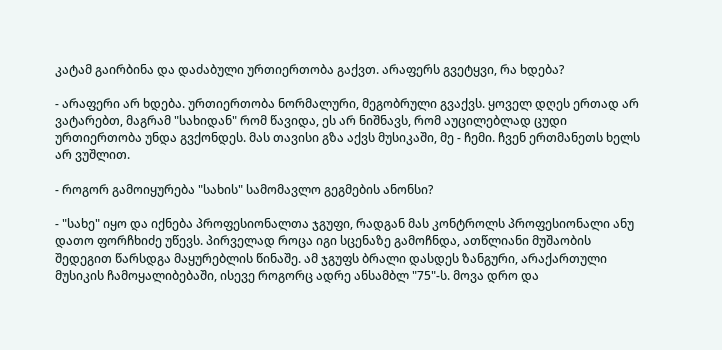კატამ გაირბინა და დაძაბული ურთიერთობა გაქვთ. არაფერს გვეტყვი, რა ხდება?

- არაფერი არ ხდება. ურთიერთობა ნორმალური, მეგობრული გვაქვს. ყოველ დღეს ერთად არ ვატარებთ, მაგრამ "სახიდან" რომ წავიდა, ეს არ ნიშნავს, რომ აუცილებლად ცუდი ურთიერთობა უნდა გვქონდეს. მას თავისი გზა აქვს მუსიკაში, მე - ჩემი. ჩვენ ერთმანეთს ხელს არ ვუშლით.

- როგორ გამოიყურება "სახის" სამომავლო გეგმების ანონსი?

- "სახე" იყო და იქნება პროფესიონალთა ჯგუფი, რადგან მას კონტროლს პროფესიონალი ანუ დათო ფორჩხიძე უწევს. პირველად როცა იგი სცენაზე გამოჩნდა, ათწლიანი მუშაობის შედეგით წარსდგა მაყურებლის წინაშე. ამ ჯგუფს ბრალი დასდეს ზანგური, არაქართული მუსიკის ჩამოყალიბებაში, ისევე როგორც ადრე ანსამბლ "75"-ს. მოვა დრო და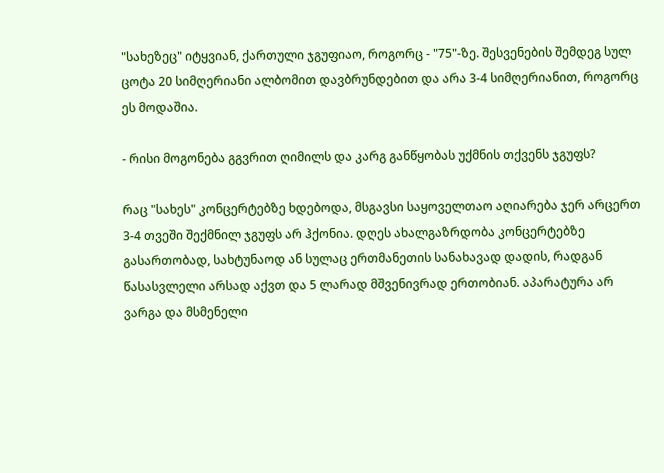"სახეზეც" იტყვიან, ქართული ჯგუფიაო, როგორც - "75"-ზე. შესვენების შემდეგ სულ ცოტა 20 სიმღერიანი ალბომით დავბრუნდებით და არა 3-4 სიმღერიანით, როგორც ეს მოდაშია.

- რისი მოგონება გგვრით ღიმილს და კარგ განწყობას უქმნის თქვენს ჯგუფს?

რაც "სახეს" კონცერტებზე ხდებოდა, მსგავსი საყოველთაო აღიარება ჯერ არცერთ 3-4 თვეში შექმნილ ჯგუფს არ ჰქონია. დღეს ახალგაზრდობა კონცერტებზე გასართობად, სახტუნაოდ ან სულაც ერთმანეთის სანახავად დადის, რადგან წასასვლელი არსად აქვთ და 5 ლარად მშვენივრად ერთობიან. აპარატურა არ ვარგა და მსმენელი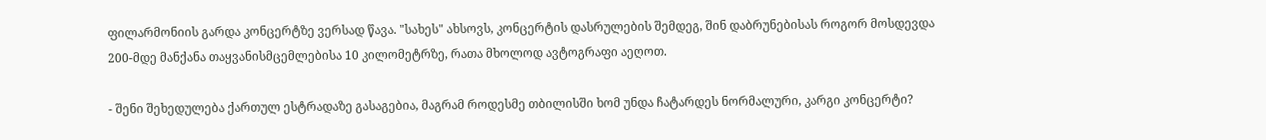ფილარმონიის გარდა კონცერტზე ვერსად წავა. "სახეს" ახსოვს, კონცერტის დასრულების შემდეგ, შინ დაბრუნებისას როგორ მოსდევდა 200-მდე მანქანა თაყვანისმცემლებისა 10 კილომეტრზე, რათა მხოლოდ ავტოგრაფი აეღოთ.

- შენი შეხედულება ქართულ ესტრადაზე გასაგებია, მაგრამ როდესმე თბილისში ხომ უნდა ჩატარდეს ნორმალური, კარგი კონცერტი?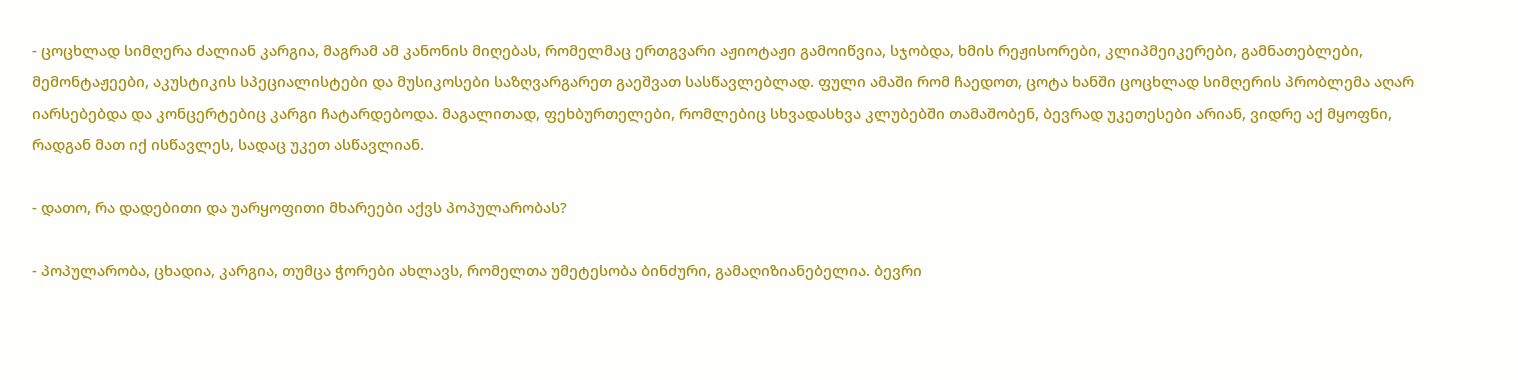- ცოცხლად სიმღერა ძალიან კარგია, მაგრამ ამ კანონის მიღებას, რომელმაც ერთგვარი აჟიოტაჟი გამოიწვია, სჯობდა, ხმის რეჟისორები, კლიპმეიკერები, გამნათებლები, მემონტაჟეები, აკუსტიკის სპეციალისტები და მუსიკოსები საზღვარგარეთ გაეშვათ სასწავლებლად. ფული ამაში რომ ჩაედოთ, ცოტა ხანში ცოცხლად სიმღერის პრობლემა აღარ იარსებებდა და კონცერტებიც კარგი ჩატარდებოდა. მაგალითად, ფეხბურთელები, რომლებიც სხვადასხვა კლუბებში თამაშობენ, ბევრად უკეთესები არიან, ვიდრე აქ მყოფნი, რადგან მათ იქ ისწავლეს, სადაც უკეთ ასწავლიან.

- დათო, რა დადებითი და უარყოფითი მხარეები აქვს პოპულარობას?

- პოპულარობა, ცხადია, კარგია, თუმცა ჭორები ახლავს, რომელთა უმეტესობა ბინძური, გამაღიზიანებელია. ბევრი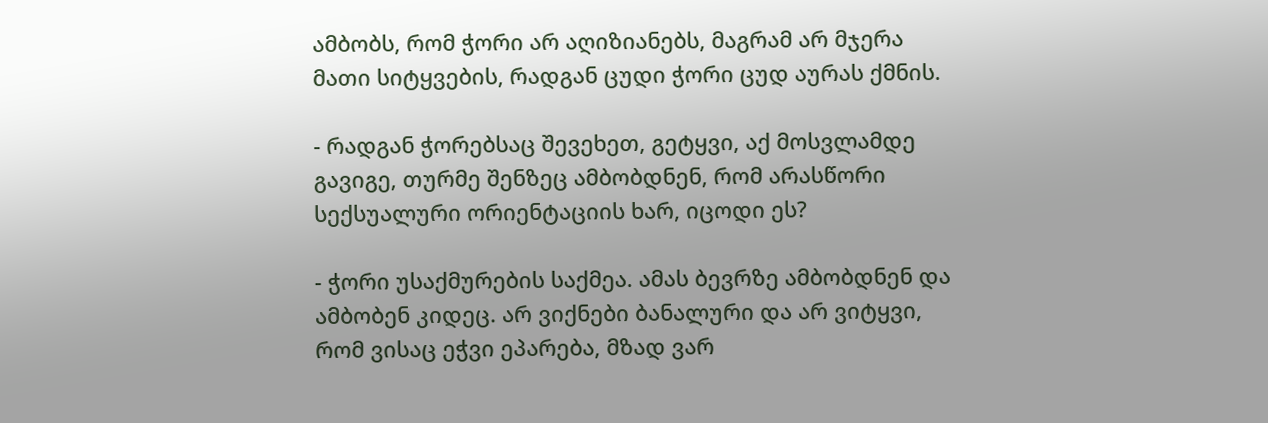ამბობს, რომ ჭორი არ აღიზიანებს, მაგრამ არ მჯერა მათი სიტყვების, რადგან ცუდი ჭორი ცუდ აურას ქმნის.

- რადგან ჭორებსაც შევეხეთ, გეტყვი, აქ მოსვლამდე გავიგე, თურმე შენზეც ამბობდნენ, რომ არასწორი სექსუალური ორიენტაციის ხარ, იცოდი ეს?

- ჭორი უსაქმურების საქმეა. ამას ბევრზე ამბობდნენ და ამბობენ კიდეც. არ ვიქნები ბანალური და არ ვიტყვი, რომ ვისაც ეჭვი ეპარება, მზად ვარ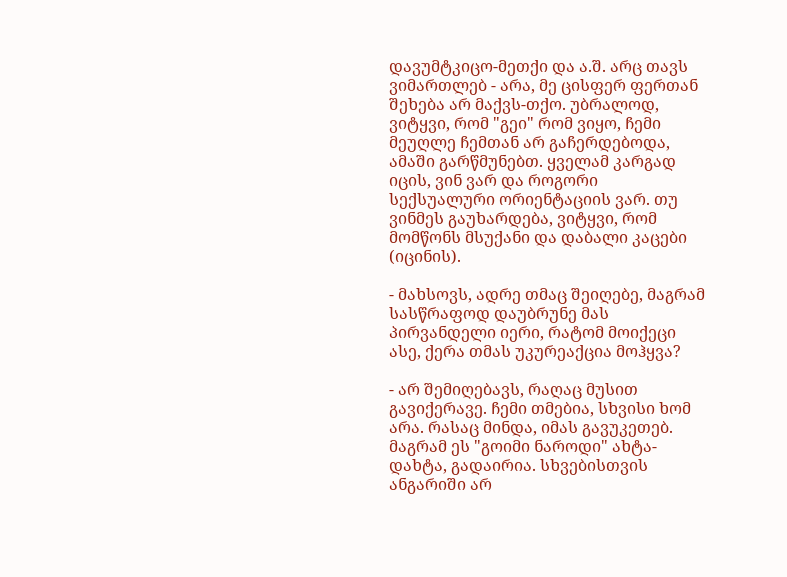დავუმტკიცო-მეთქი და ა.შ. არც თავს ვიმართლებ - არა, მე ცისფერ ფერთან შეხება არ მაქვს-თქო. უბრალოდ, ვიტყვი, რომ "გეი" რომ ვიყო, ჩემი მეუღლე ჩემთან არ გაჩერდებოდა, ამაში გარწმუნებთ. ყველამ კარგად იცის, ვინ ვარ და როგორი სექსუალური ორიენტაციის ვარ. თუ ვინმეს გაუხარდება, ვიტყვი, რომ მომწონს მსუქანი და დაბალი კაცები (იცინის).

- მახსოვს, ადრე თმაც შეიღებე, მაგრამ სასწრაფოდ დაუბრუნე მას პირვანდელი იერი, რატომ მოიქეცი ასე, ქერა თმას უკურეაქცია მოჰყვა?

- არ შემიღებავს, რაღაც მუსით გავიქერავე. ჩემი თმებია, სხვისი ხომ არა. რასაც მინდა, იმას გავუკეთებ. მაგრამ ეს "გოიმი ნაროდი" ახტა-დახტა, გადაირია. სხვებისთვის ანგარიში არ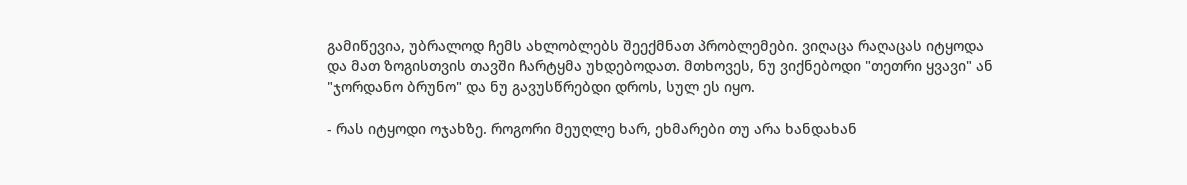გამიწევია, უბრალოდ ჩემს ახლობლებს შეექმნათ პრობლემები. ვიღაცა რაღაცას იტყოდა და მათ ზოგისთვის თავში ჩარტყმა უხდებოდათ. მთხოვეს, ნუ ვიქნებოდი "თეთრი ყვავი" ან "ჯორდანო ბრუნო" და ნუ გავუსწრებდი დროს, სულ ეს იყო.

- რას იტყოდი ოჯახზე. როგორი მეუღლე ხარ, ეხმარები თუ არა ხანდახან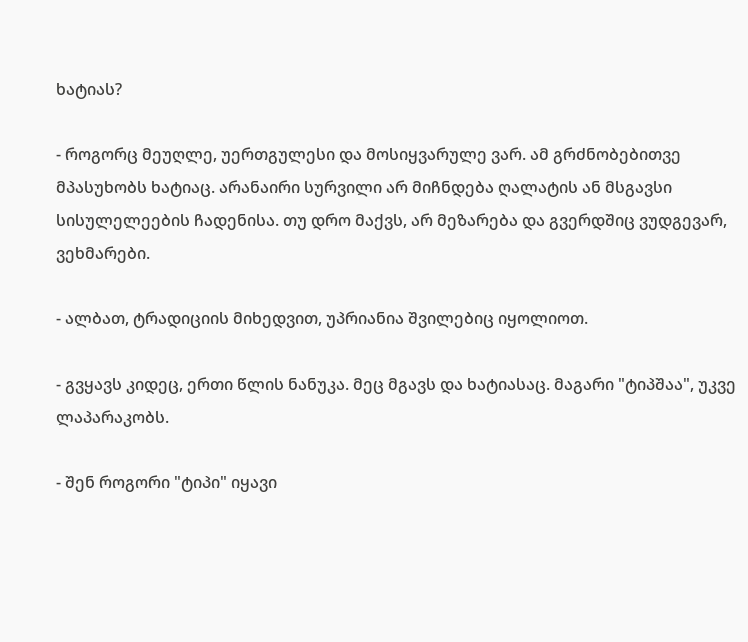ხატიას?

- როგორც მეუღლე, უერთგულესი და მოსიყვარულე ვარ. ამ გრძნობებითვე მპასუხობს ხატიაც. არანაირი სურვილი არ მიჩნდება ღალატის ან მსგავსი სისულელეების ჩადენისა. თუ დრო მაქვს, არ მეზარება და გვერდშიც ვუდგევარ, ვეხმარები.

- ალბათ, ტრადიციის მიხედვით, უპრიანია შვილებიც იყოლიოთ.

- გვყავს კიდეც, ერთი წლის ნანუკა. მეც მგავს და ხატიასაც. მაგარი "ტიპშაა", უკვე ლაპარაკობს.

- შენ როგორი "ტიპი" იყავი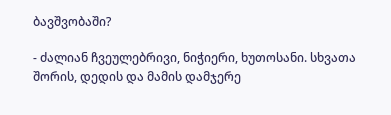ბავშვობაში?

- ძალიან ჩვეულებრივი, ნიჭიერი, ხუთოსანი. სხვათა შორის, დედის და მამის დამჯერე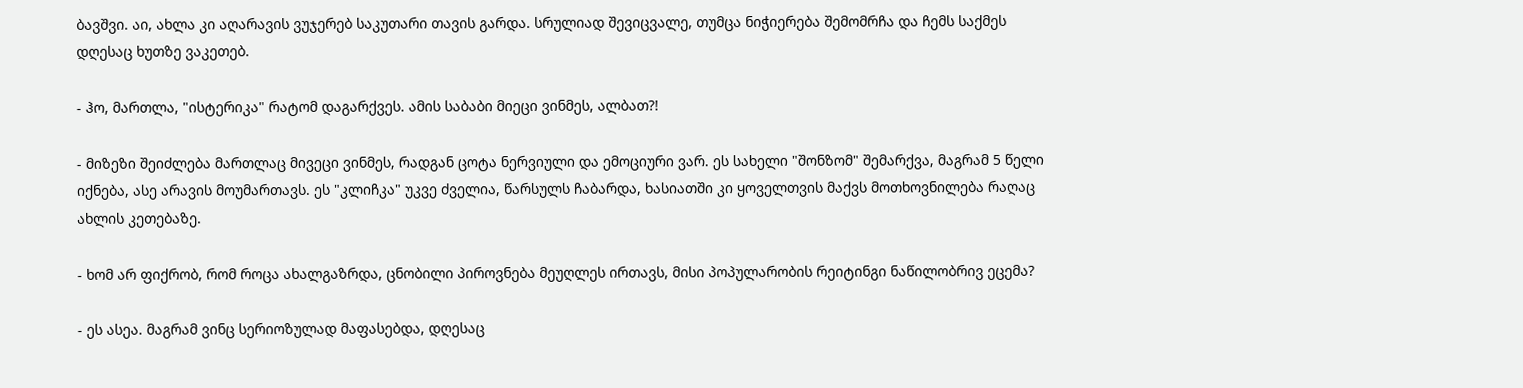ბავშვი. აი, ახლა კი აღარავის ვუჯერებ საკუთარი თავის გარდა. სრულიად შევიცვალე, თუმცა ნიჭიერება შემომრჩა და ჩემს საქმეს დღესაც ხუთზე ვაკეთებ.

- ჰო, მართლა, "ისტერიკა" რატომ დაგარქვეს. ამის საბაბი მიეცი ვინმეს, ალბათ?!

- მიზეზი შეიძლება მართლაც მივეცი ვინმეს, რადგან ცოტა ნერვიული და ემოციური ვარ. ეს სახელი "შონზომ" შემარქვა, მაგრამ 5 წელი იქნება, ასე არავის მოუმართავს. ეს "კლიჩკა" უკვე ძველია, წარსულს ჩაბარდა, ხასიათში კი ყოველთვის მაქვს მოთხოვნილება რაღაც ახლის კეთებაზე.

- ხომ არ ფიქრობ, რომ როცა ახალგაზრდა, ცნობილი პიროვნება მეუღლეს ირთავს, მისი პოპულარობის რეიტინგი ნაწილობრივ ეცემა?

- ეს ასეა. მაგრამ ვინც სერიოზულად მაფასებდა, დღესაც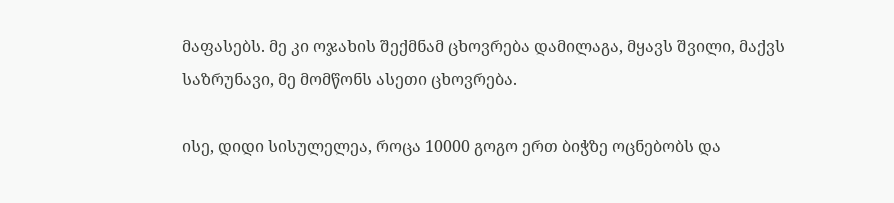მაფასებს. მე კი ოჯახის შექმნამ ცხოვრება დამილაგა, მყავს შვილი, მაქვს საზრუნავი, მე მომწონს ასეთი ცხოვრება.

ისე, დიდი სისულელეა, როცა 10000 გოგო ერთ ბიჭზე ოცნებობს და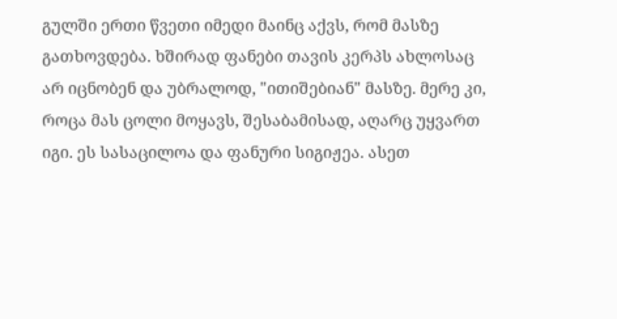გულში ერთი წვეთი იმედი მაინც აქვს, რომ მასზე გათხოვდება. ხშირად ფანები თავის კერპს ახლოსაც არ იცნობენ და უბრალოდ, "ითიშებიან" მასზე. მერე კი, როცა მას ცოლი მოყავს, შესაბამისად, აღარც უყვართ იგი. ეს სასაცილოა და ფანური სიგიჟეა. ასეთ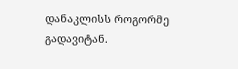დანაკლისს როგორმე გადავიტან.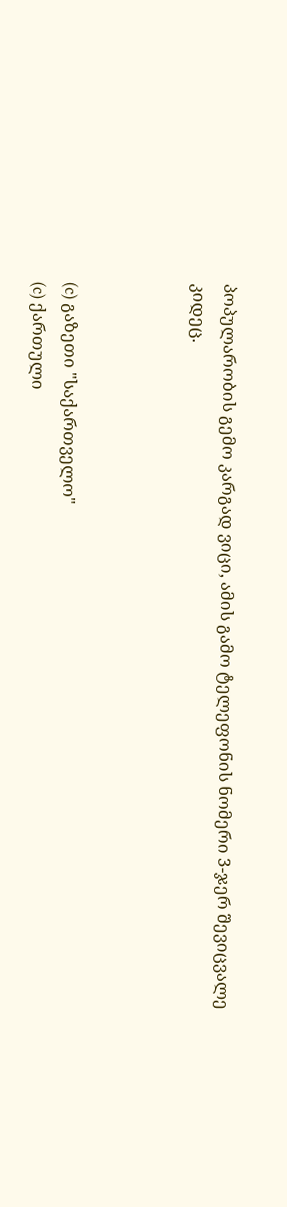პოპულარობის გემო კარგად ვიცი, ამის გამო ტელეფონის ნომერი 3-ჯერ შევიცვალე კიდეც.



(c) გაზეთი "საქართველო"
(c) ქართული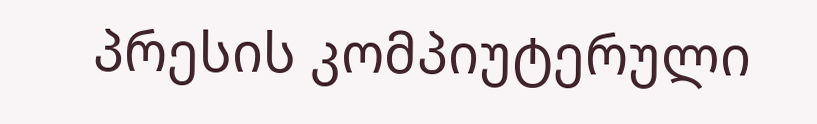პრესის კომპიუტერული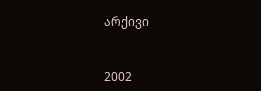არქივი


2002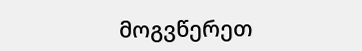მოგვწერეთ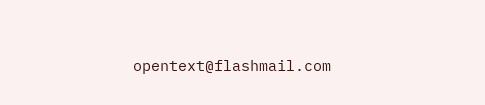opentext@flashmail.com